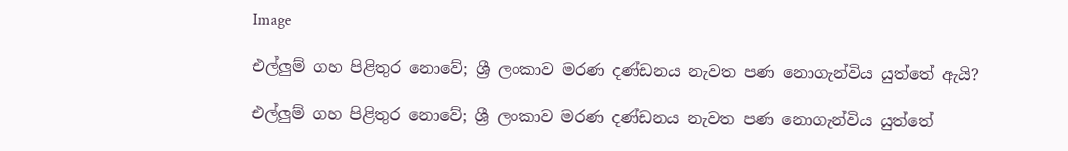Image

එල්ලුම් ගහ පිළිතුර නොවේ; ශ්‍රී ලංකාව මරණ දණ්ඩනය නැවත පණ නොගැන්විය යුත්තේ ඇයි?

එල්ලුම් ගහ පිළිතුර නොවේ; ශ්‍රී ලංකාව මරණ දණ්ඩනය නැවත පණ නොගැන්විය යුත්තේ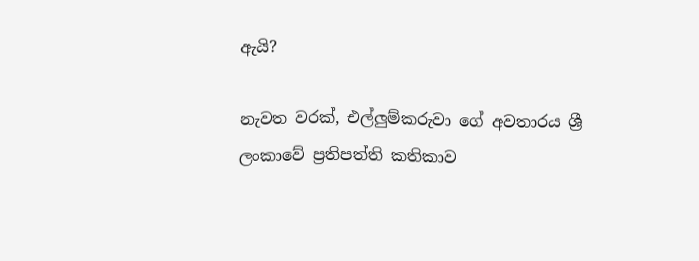ඇයි?

නැවත වරක්, එල්ලුම්කරුවා ගේ අවතාරය ශ්‍රී ලංකාවේ ප්‍රතිපත්ති කතිකාව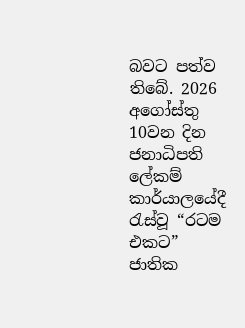බවට පත්ව තිබේ. 2026 අගෝස්තු 10වන දින ජනාධිපති ලේකම් කාර්යාලයේදී රැස්වූ “රටම එකට” ජාතික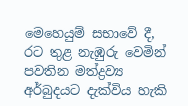මෙහෙයුම් සභාවේ දී, රට තුළ නැඹුරු වෙමින් පවතින මත්ද්‍රව්‍ය අර්බුදයට දැක්විය හැකි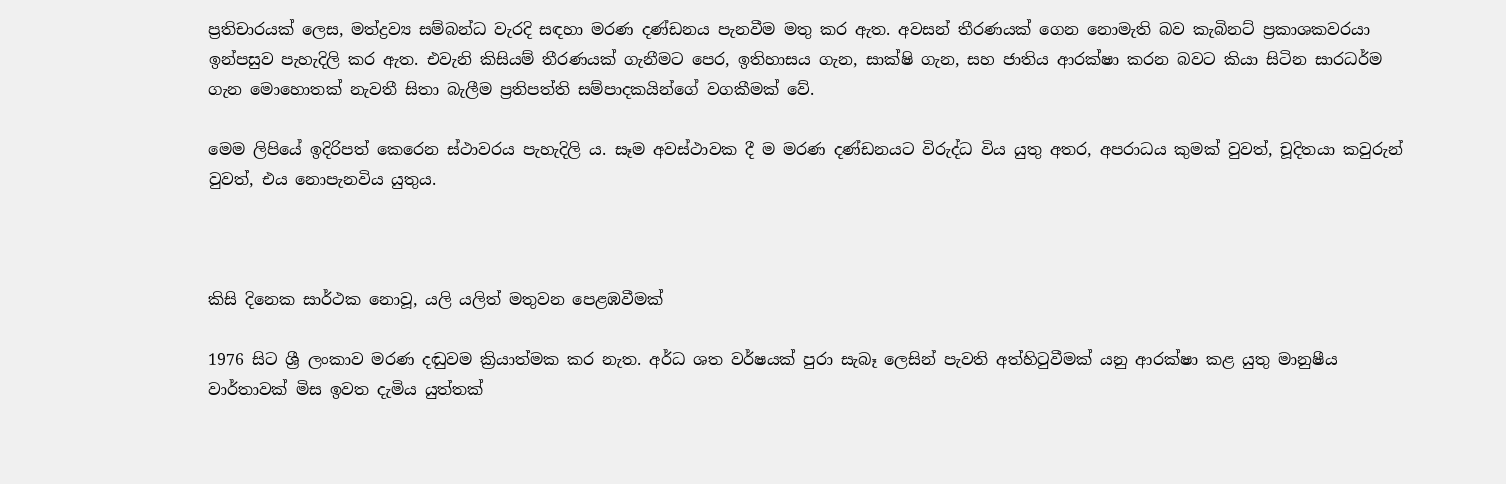ප්‍රතිචාරයක් ලෙස, මත්ද්‍රව්‍ය සම්බන්ධ වැරදි සඳහා මරණ දණ්ඩනය පැනවීම මතු කර ඇත. අවසන් තීරණයක් ගෙන නොමැති බව කැබිනට් ප්‍රකාශකවරයා ඉන්පසුව පැහැදිලි කර ඇත. එවැනි කිසියම් තීරණයක් ගැනීමට පෙර, ඉතිහාසය ගැන, සාක්ෂි ගැන, සහ ජාතිය ආරක්ෂා කරන බවට කියා සිටින සාරධර්ම ගැන මොහොතක් නැවතී සිතා බැලීම ප්‍රතිපත්ති සම්පාදකයින්ගේ වගකීමක් වේ.

මෙම ලිපියේ ඉදිරිපත් කෙරෙන ස්ථාවරය පැහැදිලි ය. සෑම අවස්ථාවක දී ම මරණ දණ්ඩනයට විරුද්ධ විය යුතු අතර, අපරාධය කුමක් වුවත්, චූදිතයා කවුරුන් වුවත්, එය නොපැනවිය යුතුය.



කිසි දිනෙක සාර්ථක නොවූ, යලි යලිත් මතුවන පෙළඹවීමක්

1976 සිට ශ්‍රී ලංකාව මරණ දඬුවම ක්‍රියාත්මක කර නැත. අර්ධ ශත වර්ෂයක් පුරා සැබෑ ලෙසින් පැවති අත්හිටුවීමක් යනු ආරක්ෂා කළ යුතු මානුෂීය වාර්තාවක් මිස ඉවත දැමිය යුත්තක්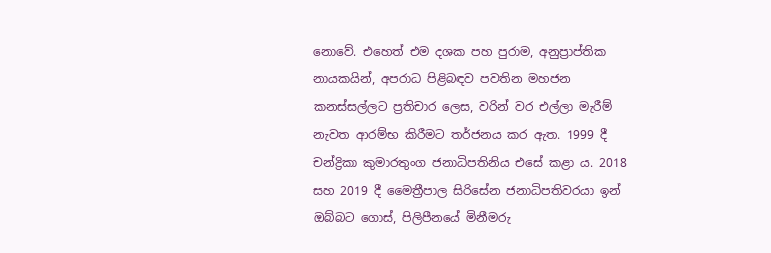නොවේ. එහෙත් එම දශක පහ පුරාම, අනුප්‍රාප්තික නායකයින්, අපරාධ පිළිබඳව පවතින මහජන කනස්සල්ලට ප්‍රතිචාර ලෙස, වරින් වර එල්ලා මැරීම් නැවත ආරම්භ කිරීමට තර්ජනය කර ඇත. 1999 දී චන්ද්‍රිකා කුමාරතුංග ජනාධිපතිනිය එසේ කළා ය. 2018 සහ 2019 දී මෛත්‍රීපාල සිරිසේන ජනාධිපතිවරයා ඉන් ඔබ්බට ගොස්, පිලිපීනයේ මිනීමරු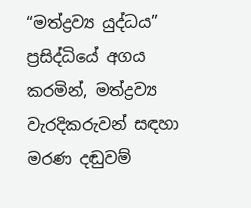“මත්ද්‍රව්‍ය යුද්ධය” ප්‍රසිද්ධියේ අගය කරමින්, මත්ද්‍රව්‍ය වැරදිකරුවන් සඳහා මරණ දඬුවම්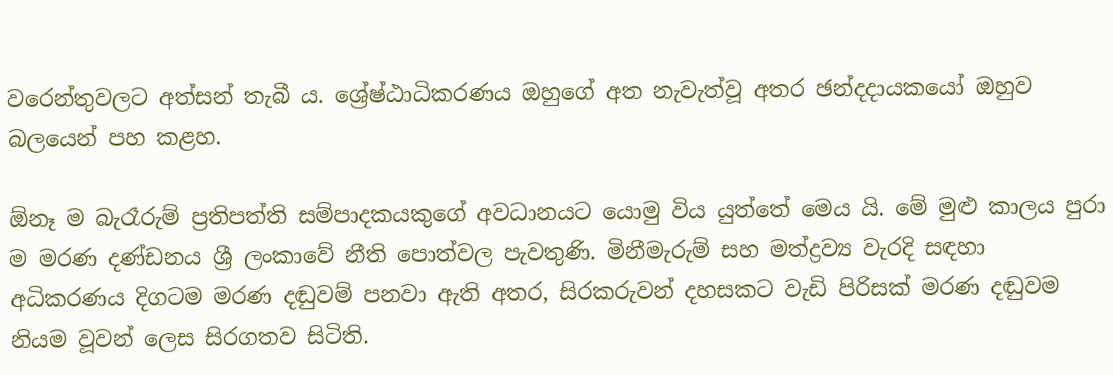වරෙන්තුවලට අත්සන් තැබී ය. ශ්‍රේෂ්ඨාධිකරණය ඔහුගේ අත නැවැත්වූ අතර ඡන්දදායකයෝ ඔහුව බලයෙන් පහ කළහ.

ඕනෑ ම බැරෑරුම් ප්‍රතිපත්ති සම්පාදකයකුගේ අවධානයට යොමු විය යුත්තේ මෙය යි. මේ මුළු කාලය පුරා ම මරණ දණ්ඩනය ශ්‍රී ලංකාවේ නීති පොත්වල පැවතුණි. මිනීමැරුම් සහ මත්ද්‍රව්‍ය වැරදි සඳහා අධිකරණය දිගටම මරණ දඬුවම් පනවා ඇති අතර, සිරකරුවන් දහසකට වැඩි පිරිසක් මරණ දඬුවම නියම වූවන් ලෙස සිරගතව සිටිති.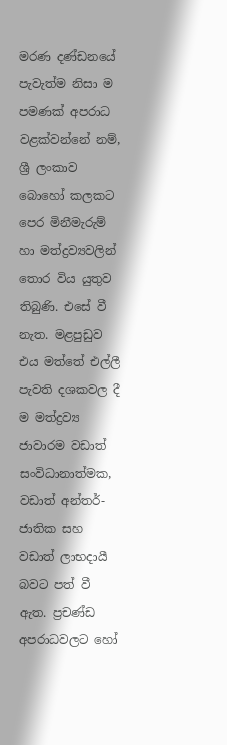මරණ දණ්ඩනයේ පැවැත්ම නිසා ම පමණක් අපරාධ වළක්වන්නේ නම්, ශ්‍රී ලංකාව බොහෝ කලකට පෙර මිනීමැරුම් හා මත්ද්‍රව්‍යවලින් තොර විය යුතුව තිබුණි. එසේ වී නැත. මළපුඩුව එය මත්තේ එල්ලී පැවති දශකවල දී ම මත්ද්‍රව්‍ය ජාවාරම වඩාත් සංවිධානාත්මක, වඩාත් අන්තර්-ජාතික සහ වඩාත් ලාභදායී බවට පත් වී ඇත. ප්‍රචණ්ඩ අපරාධවලට හෝ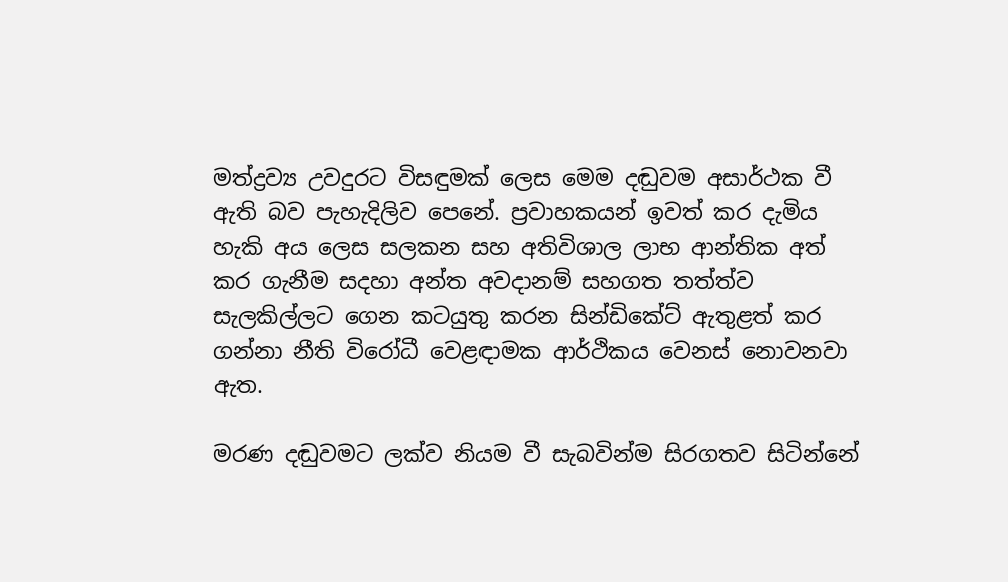මත්ද්‍රව්‍ය උවදුරට විසඳුමක් ලෙස මෙම දඬුවම අසාර්ථක වී ඇති බව පැහැදිලිව පෙනේ. ප්‍රවාහකයන් ඉවත් කර දැමිය හැකි අය ලෙස සලකන සහ අතිවිශාල ලාභ ආන්තික අත් කර ගැනීම සදහා අන්ත අවදානම් සහගත තත්ත්ව සැලකිල්ලට ගෙන කටයුතු කරන සින්ඩිකේට් ඇතුළත් කර ගන්නා නීති විරෝධී වෙළඳාමක ආර්ථිකය වෙනස් නොවනවා ඇත.

මරණ දඬුවමට ලක්ව නියම වී සැබවින්ම සිරගතව සිටින්නේ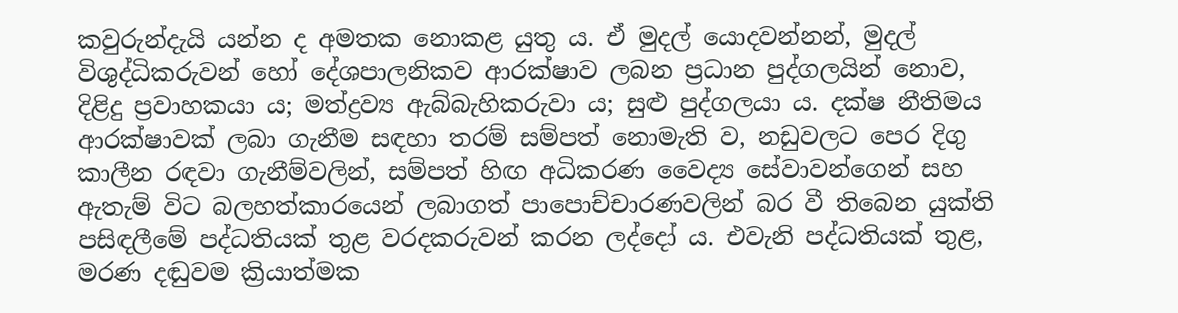කවුරුන්දැයි යන්න ද අමතක නොකළ යුතු ය. ඒ මුදල් යොදවන්නන්, මුදල් විශුද්ධිකරුවන් හෝ දේශපාලනිකව ආරක්ෂාව ලබන ප්‍රධාන පුද්ගලයින් නොව, දිළිදු ප්‍රවාහකයා ය; මත්ද්‍රව්‍ය ඇබ්බැහිකරුවා ය; සුළු පුද්ගලයා ය. දක්ෂ නීතිමය ආරක්ෂාවක් ලබා ගැනීම සඳහා තරම් සම්පත් නොමැති ව, නඩුවලට පෙර දිගු කාලීන රඳවා ගැනීම්වලින්, සම්පත් හිඟ අධිකරණ වෛද්‍ය සේවාවන්ගෙන් සහ ඇතැම් විට බලහත්කාරයෙන් ලබාගත් පාපොච්චාරණවලින් බර වී තිබෙන යුක්ති පසිඳලීමේ පද්ධතියක් තුළ වරදකරුවන් කරන ලද්දෝ ය. එවැනි පද්ධතියක් තුළ, මරණ දඬුවම ක්‍රියාත්මක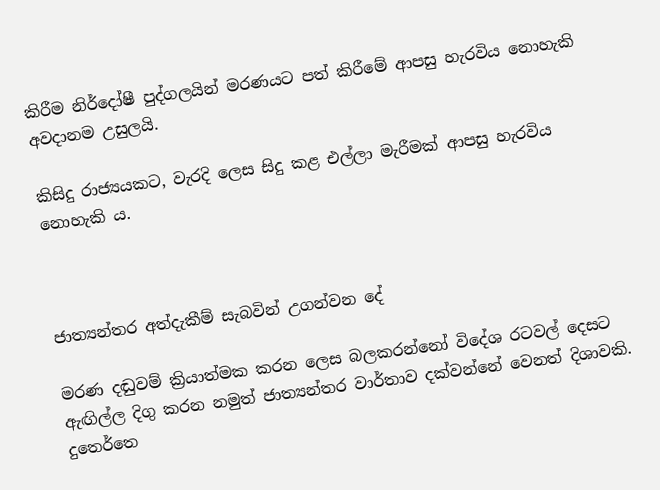කිරීම නිර්දෝෂී පුද්ගලයින් මරණයට පත් කිරීමේ ආපසු හැරවිය නොහැකි අවදානම උසුලයි.

කිසිදු රාජ්‍යයකට, වැරදි ලෙස සිදු කළ එල්ලා මැරීමක් ආපසු හැරවිය නොහැකි ය.



ජාත්‍යන්තර අත්දැකීම් සැබවින් උගන්වන දේ

මරණ දඬුවම් ක්‍රියාත්මක කරන ලෙස බලකරන්නෝ විදේශ රටවල් දෙසට ඇඟිල්ල දිගු කරන නමුත් ජාත්‍යන්තර වාර්තාව දක්වන්නේ වෙනත් දිශාවකි. දුතෙර්තෙ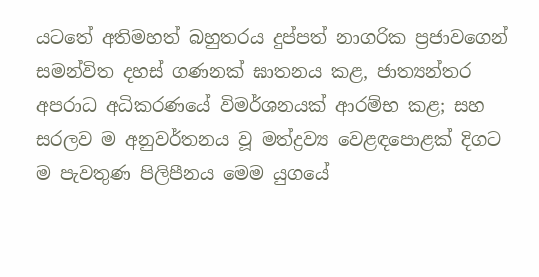යටතේ අතිමහත් බහුතරය දුප්පත් නාගරික ප්‍රජාවගෙන් සමන්විත දහස් ගණනක් ඝාතනය කළ, ජාත්‍යන්තර අපරාධ අධිකරණයේ විමර්ශනයක් ආරම්භ කළ; සහ සරලව ම අනුවර්තනය වූ මත්ද්‍රව්‍ය වෙළඳපොළක් දිගට ම පැවතුණ පිලිපීනය මෙම යුගයේ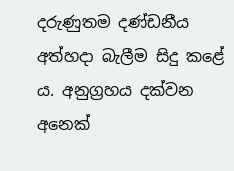දරුණුතම දණ්ඩනීය අත්හදා බැලීම සිදු කළේ ය. අනුග්‍රහය දක්වන අනෙක්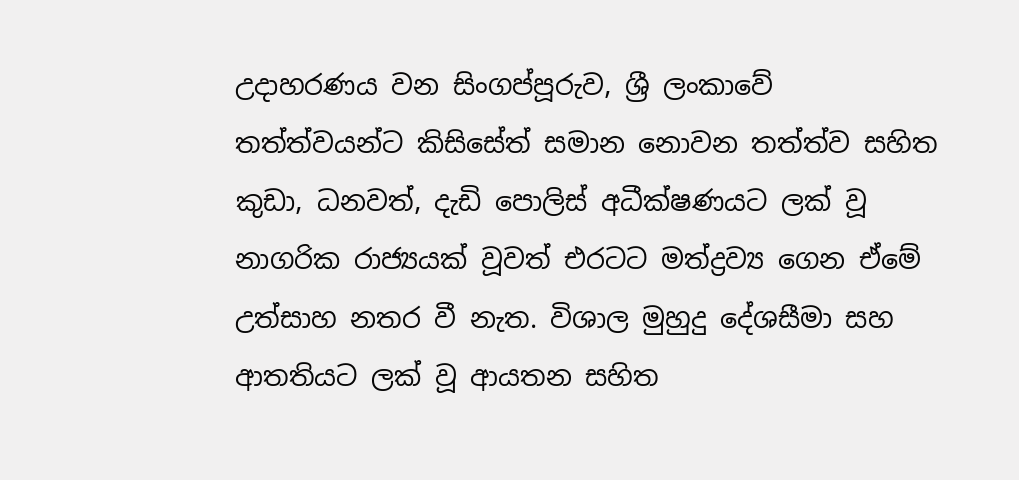උදාහරණය වන සිංගප්පූරුව, ශ්‍රී ලංකාවේ තත්ත්වයන්ට කිසිසේත් සමාන නොවන තත්ත්ව සහිත කුඩා, ධනවත්, දැඩි පොලිස් අධීක්ෂණයට ලක් වූ නාගරික රාජ්‍යයක් වූවත් එරටට මත්ද්‍රව්‍ය ගෙන ඒමේ උත්සාහ නතර වී නැත. විශාල මුහුදු දේශසීමා සහ ආතතියට ලක් වූ ආයතන සහිත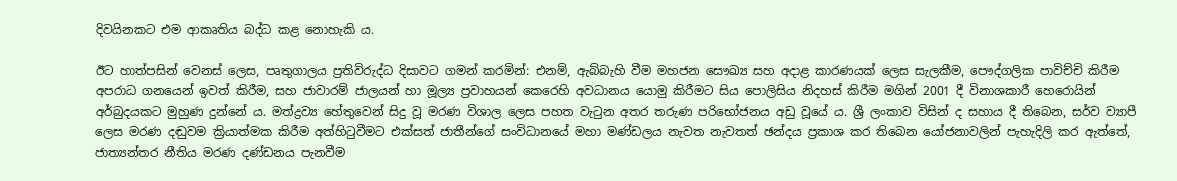දිවයිනකට එම ආකෘතිය බද්ධ කළ නොහැකි ය.

ඊට හාත්පසින් වෙනස් ලෙස, පෘතුගාලය ප්‍රතිවිරුද්ධ දිසාවට ගමන් කරමින්: එනම්, ඇබ්බැහි වීම මහජන සෞඛ්‍ය සහ අදාළ කාරණයක් ලෙස සැලකීම, පෞද්ගලික පාවිච්චි කිරීම අපරාධ ගනයෙන් ඉවත් කිරීම, සහ ජාවාරම් ජාලයන් හා මූල්‍ය ප්‍රවාහ‍යන් කෙරෙහි අවධානය යොමු කිරීමට සිය පොලිසිය නිදහස් කිරීම මගින් 2001 දී විනාශකාරී හෙරොයින් අර්බුදයකට මුහුණ දුන්නේ ය. මත්ද්‍රව්‍ය හේතුවෙන් සිදු වූ මරණ විශාල ලෙස පහත වැටුන අතර තරුණ පරිභෝජනය අඩු වූයේ ය. ශ්‍රී ලංකාව විසින් ද සහාය දී තිබෙන, සර්ව ව්‍යාපී ලෙස මරණ දඬුවම ක්‍රියාත්මක කිරීම අත්හිටුවීමට එක්සත් ජාතීන්ගේ සංවිධානයේ මහා මණ්ඩලය නැවත නැවතත් ඡන්දය ප්‍රකාශ කර තිබෙන යෝජනාවලින් පැහැදිලි කර ඇත්තේ, ජාත්‍යන්තර නීතිය මරණ දණ්ඩනය පැනවීම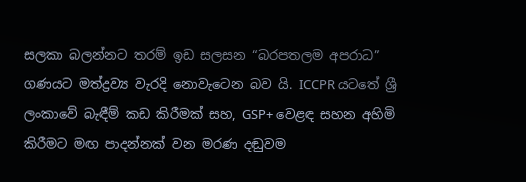සලකා බලන්නට තරම් ඉඩ සලසන “බරපතලම අපරාධ” ගණයට මත්ද්‍රව්‍ය වැරදි නොවැටෙන බව යි. ICCPR යටතේ ශ්‍රී ලංකාවේ බැඳීම් කඩ කිරීමක් සහ, GSP+ වෙළඳ සහන අහිමි කිරීමට මඟ පාදන්නක් වන මරණ දඬුවම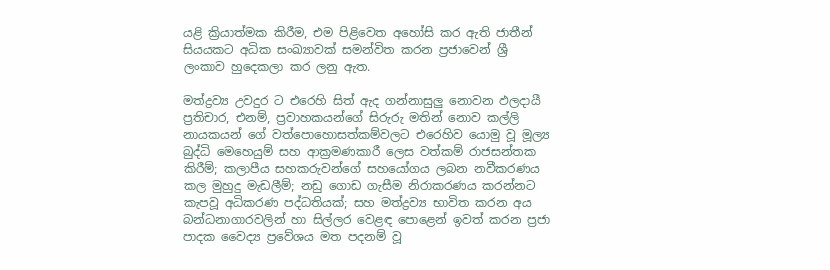යළි ක්‍රියාත්මක කිරීම, එම පිළිවෙත අහෝසි කර ඇති ජාතීන් සියයකට අධික සංඛ්‍යාවක් සමන්විත කරන ප්‍රජාවෙන් ශ්‍රී ලංකාව හුදෙකලා කර ලනු ඇත.

මත්ද්‍රව්‍ය උවදුර ට එරෙහි සිත් ඇද ගන්නාසුලු නොවන ඵලදායී ප්‍රතිචාර, එනම්, ප්‍රවාහකයන්ගේ සිරුරු මතින් නොව කල්ලි නායකයන් ගේ වත්පොහොසත්කම්වලට එරෙහිව යොමු වූ මූල්‍ය බුද්ධි මෙහෙයුම් සහ ආක්‍රමණකාරී ලෙස වත්කම් රාජසන්තක කිරීම්; කලාපීය සහකරුවන්ගේ සහයෝගය ලබන නවීකරණය කල මුහුදු මැඩලීම්; නඩු ගොඩ ගැසීම නිරාකරණය කරන්නට කැපවූ අධිකරණ පද්ධතියක්; සහ මත්ද්‍රව්‍ය භාවිත කරන අය බන්ධනාගාරවලින් හා සිල්ලර වෙළඳ පොළෙන් ඉවත් කරන ප්‍රජා පාදක වෛද්‍ය ප්‍රවේශය මත පදනම් වූ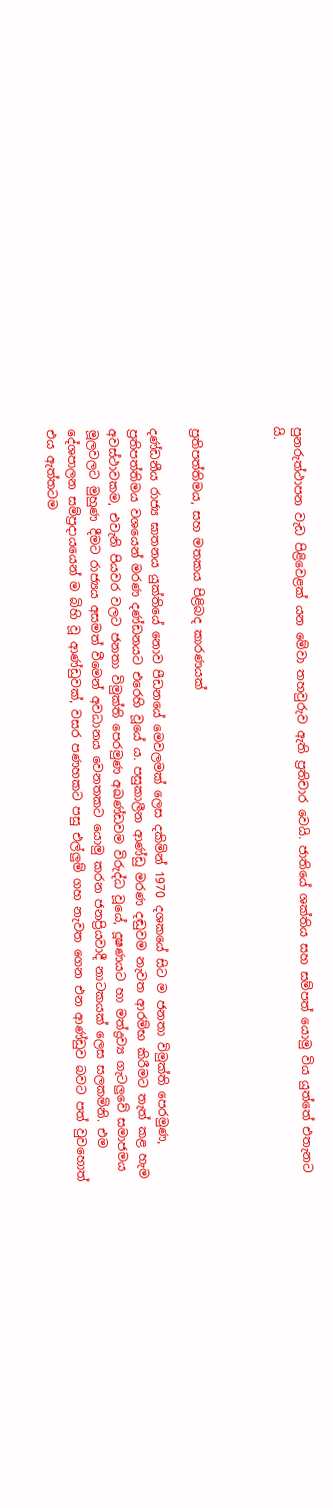පුනරුත්ථාපන වැඩ පිළිවෙළක් යන මේවා තහවුරුව ඇති ප්‍රතිචාර වෙයි. ජාතියේ ශක්තිය සහ සම්පත් යොමු විය යුත්තේ එතැනට යි.



ප්‍රතිපත්තිමය, සහ මතකය පිළිබද කාරණයක්

දණ්ඩනීය රාජ්‍ය ඝාතනය යුක්තියේ නොව පීඩනයේ මෙවලමක් ලෙස දකිමින් 1970 දශකයේ සිට ම ජනතා විමුක්ති පෙරමුණ, ප්‍රතිපත්තිමය වශයෙන් මරණ දණ්ඩනයට එරෙහි වූයේ ය. පසුකාලීන ආණ්ඩු මරණ දඬුවම නැවත ආරම්භ කිරීමට තැත් කළ හැම අවස්ථාවකම, එවැනි පියවර වලට ජනතා විමුක්ති පෙරමුණ අඛණ්ඩවම විරුද්ධ වූයේ, දූෂණයට හා මත්ද්‍රව්‍ය ගැටලුවේ සමාජමය මූලවලට මුහුණ දීමට රාජ්‍යය අසමත් වීමෙන් අවධානය වෙනතකට යොමු කරන ජනප්‍රියවාදී නාටකයක් ලෙස සලකමිනි. එම දේශපාලන සම්ප්‍රදායයෙන් ම බිහි වූ ආණ්ඩුවක්, වසර පණහකට පසු එල්ලුම් ගහ නැවත ගෙන එන ආණ්ඩුව බවට පත් වුවහොත් එය ඇත්තටම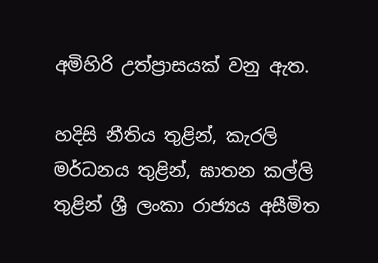අමිහිරි උත්ප්‍රාසයක් වනු ඇත.

හදිසි නීතිය තුළින්, කැරලි මර්ධනය තුළින්, ඝාතන කල්ලි තුළින් ශ්‍රී ලංකා රාජ්‍යය අසීමිත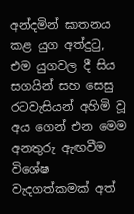අන්දමින් ඝාතනය කළ යුග අත්දුටු, එම යුගවල දී සිය සගයින් සහ සෙසු රටවැසියන් අහිමි වූ අය ගෙන් එන මෙම අනතුරු ඇඟවීම විශේෂ වැදගත්කමක් අත්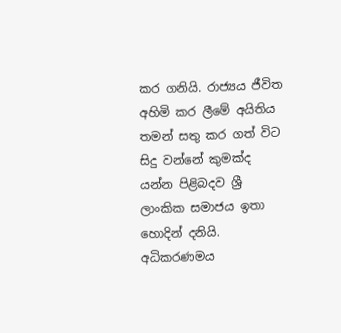කර ගනියි. රාජ්‍යය ජීවිත අහිමි කර ලීමේ අයිතිය තමන් සතු කර ගත් විට සිදු වන්නේ කුමක්ද යන්න පිළිබදව ශ්‍රී ලාංකික සමාජය ඉතා හොදින් දනියි. අධිකරණමය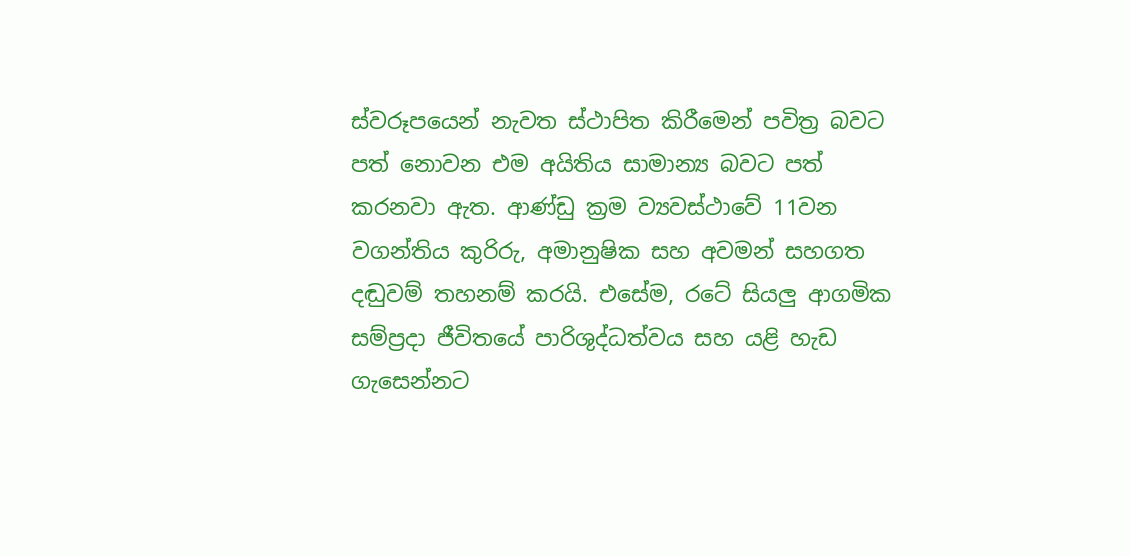ස්වරූපයෙන් නැවත ස්ථාපිත කිරීමෙන් පවිත්‍ර බවට පත් නොවන එම අයිතිය සාමාන්‍ය බවට පත් කරනවා ඇත. ආණ්ඩු ක්‍රම ව්‍යවස්ථාවේ 11වන වගන්තිය කුරිරු, අමානුෂික සහ අවමන් සහගත දඬුවම් තහනම් කරයි. එසේම, රටේ සියලු ආගමික සම්ප්‍රදා ජීවිතයේ පාරිශුද්ධත්වය සහ යළි හැඩ ගැසෙන්නට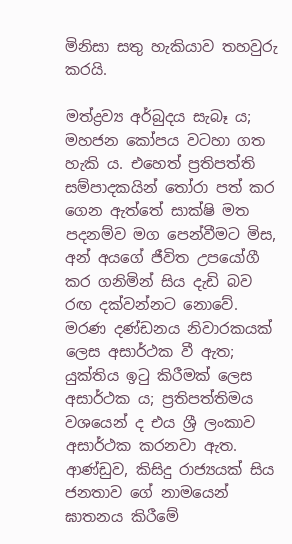මිනිසා සතු හැකියාව තහවුරු කරයි.

මත්ද්‍රව්‍ය අර්බුදය සැබෑ ය; මහජන කෝපය වටහා ගත හැකි ය. එහෙත් ප්‍රතිපත්ති සම්පාදකයින් තෝරා පත් කර ගෙන ඇත්තේ සාක්ෂි මත පදනම්ව මග පෙන්වීමට මිස, අන් අයගේ ජීවිත උපයෝගී කර ගනිමින් සිය දැඩි බව රඟ දක්වන්නට නොවේ. මරණ දණ්ඩනය නිවාරකයක් ලෙස අසාර්ථක වී ඇත; යුක්තිය ඉටු කිරීමක් ලෙස අසාර්ථක ය; ප්‍රතිපත්තිමය වශයෙන් ද එය ශ්‍රී ලංකාව අසාර්ථක කරනවා ඇත. ආණ්ඩුව, කිසිදු රාජ්‍යයක් සිය ජනතාව ගේ නාමයෙන් ඝාතනය කිරීමේ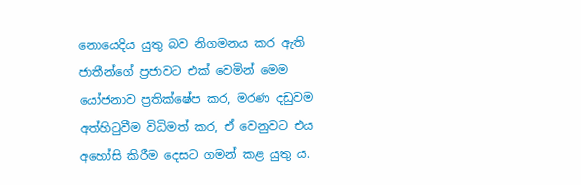නොයෙදිය යුතු බව නිගමනය කර ඇති ජාතීන්ගේ ප්‍රජාවට එක් වෙමින් මෙම යෝජනාව ප්‍රතික්ෂේප කර, මරණ දඩුවම අත්හිටුවීම විධිමත් කර, ඒ වෙනුවට එය අහෝසි කිරීම දෙසට ගමන් කළ යුතු ය.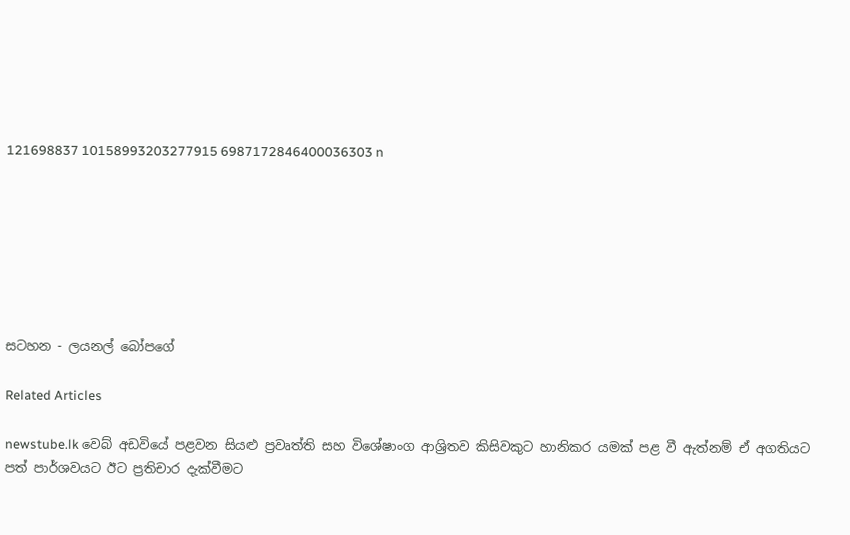121698837 10158993203277915 6987172846400036303 n







සටහන - ලයනල් බෝපගේ

Related Articles

newstube.lk වෙබ් අඩවියේ පළවන සියළු ප්‍රවෘත්ති සහ විශේෂාංග ආශ්‍රිතව කිසිවකුට හානිකර යමක් පළ වී ඇත්නම් ඒ අගතියට පත් පාර්ශවයට ඊට ප්‍රතිචාර දැක්වීමට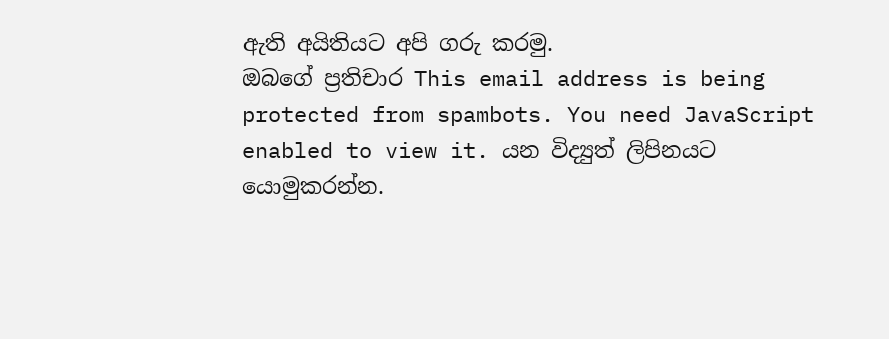ඇති අයිතියට අපි ගරු කරමු.
ඔබගේ ප්‍රතිචාර This email address is being protected from spambots. You need JavaScript enabled to view it. යන විද්‍යුත් ලිපිනයට යොමුකරන්න.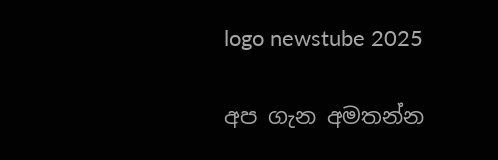logo newstube 2025

අප ගැන අමතන්න